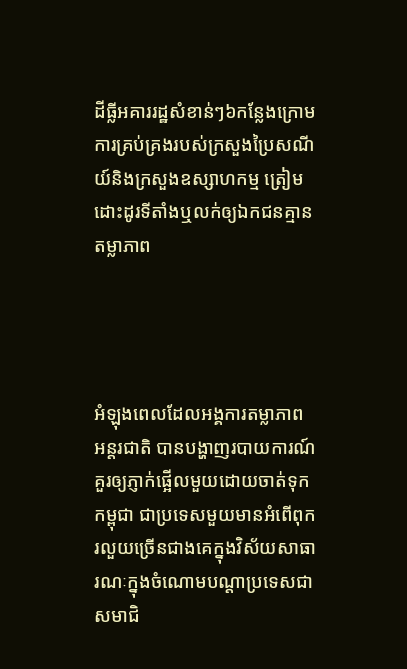ដីធ្លីអគាររដ្ឋសំខាន់ៗ៦កន្លែងក្រោមការគ្រប់គ្រងរបស់ក្រសួងប្រៃសណីយ៍និងក្រសួងឧស្សាហកម្ម ត្រៀមដោះដូរទីតាំងឬលក់ឲ្យឯកជនគ្មានតម្លាភាព




អំឡុងពេលដែលអង្គការតម្លាភាព អន្តរជាតិ បានបង្ហាញរបាយការណ៍គួរឲ្យភ្ញាក់ផ្អើលមួយដោយចាត់ទុកកម្ពុជា ជាប្រទេសមួយមានអំពើពុករលួយច្រើនជាងគេក្នុងវិស័យសាធារណៈក្នុងចំណោមបណ្តាប្រទេសជាសមាជិ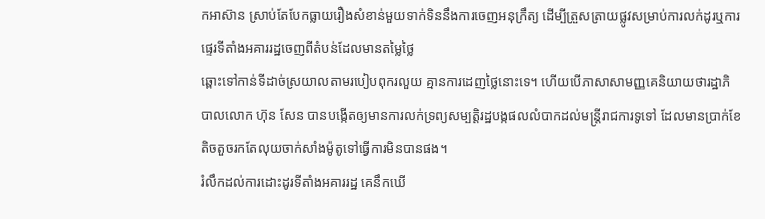កអាស៊ាន ស្រាប់តែបែកធ្លាយរឿងសំខាន់មួយទាក់ទិននឹងការចេញអនុក្រឹត្យ ដើម្បីត្រួសត្រាយផ្លូវសម្រាប់ការលក់ដូរឬការផ្ទេរទីតាំងអគាររដ្ឋចេញពីតំបន់ដែលមានតម្លៃថ្លៃ
ឆ្ពោះទៅកាន់ទីដាច់ស្រយាលតាមរបៀបពុករលួយ គ្មានការដេញថ្លៃនោះទេ។ ហើយបើភាសាសាមញ្ញគេនិយាយថារដ្ឋាភិបាលលោក ហ៊ុន សែន បានបង្កើតឲ្យមានការលក់ទ្រព្យសម្បត្តិរដ្ឋបង្កផលលំបាកដល់មន្ត្រីរាជការទូទៅ ដែលមានប្រាក់ខែតិចតួចរកតែលុយចាក់សាំងម៉ូតូទៅធ្វើការមិនបានផង។
រំលឹកដល់ការដោះដូរទីតាំងអគាររដ្ឋ គេនឹកឃើ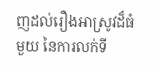ញដល់រឿងអាស្រូវដ៏ធំមួយ នៃការលក់ទី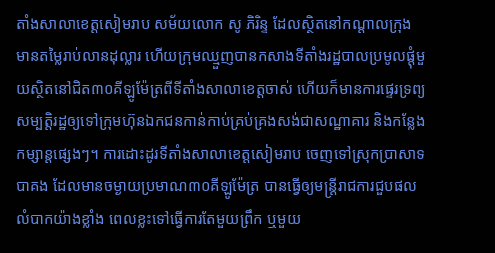តាំងសាលាខេត្តសៀមរាប សម័យលោក សូ ភិរិន្ទ ដែលស្ថិតនៅកណ្តាលក្រុង មានតម្លៃរាប់លានដុល្លារ ហើយក្រុមឈ្មួញបានកសាងទីតាំងរដ្ឋបាលប្រមូលផ្តុំមួយស្ថិតនៅជិត៣០គីឡូម៉ែត្រពីទីតាំងសាលាខេត្តចាស់ ហើយក៏មានការផ្ទេរទ្រព្យសម្បត្តិរដ្ឋឲ្យទៅក្រុមហ៊ុនឯកជនកាន់កាប់គ្រប់គ្រងសង់ជាសណ្ឋាគារ និងកន្លែងកម្សាន្តផ្សេងៗ។ ការដោះដូរទីតាំងសាលាខេត្តសៀមរាប ចេញទៅស្រុកប្រាសាទ បាគង ដែលមានចម្ងាយប្រមាណ៣០គីឡូម៉ែត្រ បានធ្វើឲ្យមន្ត្រីរាជការជួបផលលំបាកយ៉ាងខ្លាំង ពេលខ្លះទៅធ្វើការតែមួយព្រឹក ឬមួយ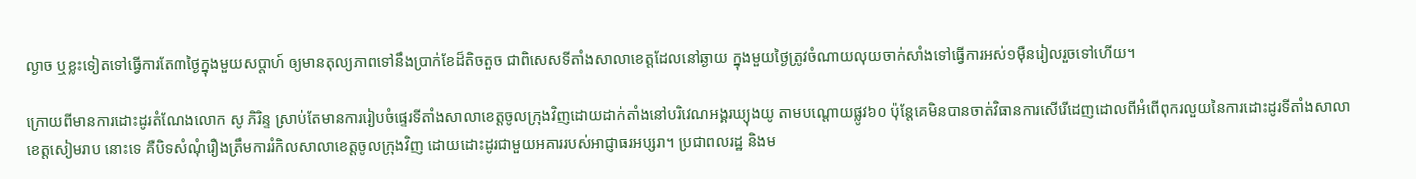ល្ងាច ឬខ្លះទៀតទៅធ្វើការតែ៣ថ្ងៃក្នុងមួយសប្តាហ៍ ឲ្យមានតុល្យភាពទៅនឹងប្រាក់ខែដ៏តិចតួច ជាពិសេសទីតាំងសាលាខេត្តដែលនៅឆ្ងាយ ក្នុងមួយថ្ងៃត្រូវចំណាយលុយចាក់សាំងទៅធ្វើការអស់១ម៉ឺនរៀលរួចទៅហើយ។

ក្រោយពីមានការដោះដូរតំណែងលោក សូ ភិរិន្ទ ស្រាប់តែមានការរៀបចំផ្ទេរទីតាំងសាលាខេត្តចូលក្រុងវិញដោយដាក់តាំងនៅបរិវេណអង្គរឃ្យុងយូ តាមបណ្តោយផ្លូវ៦០ ប៉ុន្តែគេមិនបានចាត់វិធានការសើរើដេញដោលពីអំពើពុករលួយនៃការដោះដូរទីតាំងសាលាខេត្តសៀមរាប នោះទេ គឺបិទសំណុំរឿងត្រឹមការរំកិលសាលាខេត្តចូលក្រុងវិញ ដោយដោះដូរជាមួយអគាររបស់អាជ្ញាធរអប្សរា។ ប្រជាពលរដ្ឋ និងម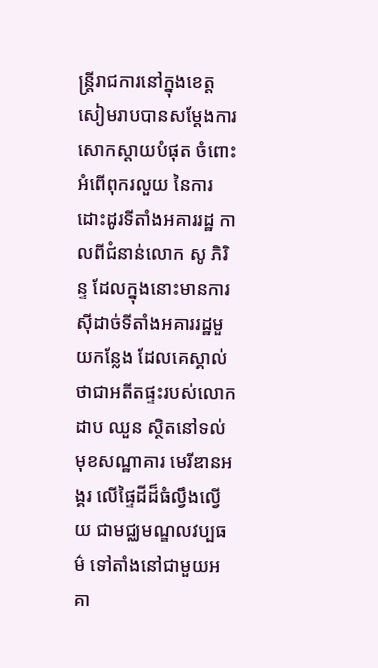ន្ត្រីរាជការនៅក្នុងខេត្តសៀមរាបបានសម្តែងការសោកស្តាយបំផុត ចំពោះអំពើពុករលួយ នៃការដោះដូរទីតាំងអគាររដ្ឋ កាលពីជំនាន់លោក សូ ភិរិន្ទ ដែលក្នុងនោះមានការស៊ីដាច់ទីតាំងអគាររដ្ឋមួយកន្លែង ដែលគេស្គាល់ថាជាអតីតផ្ទះរបស់លោក ដាប ឈួន ស្ថិតនៅទល់មុខសណ្ឋាគារ មេរីឌានអង្គរ លើផ្ទៃដីដ៏ធំល្វឹងល្វើយ ជាមជ្ឈមណ្ឌលវប្បធម៌ ទៅតាំងនៅជាមួយអគា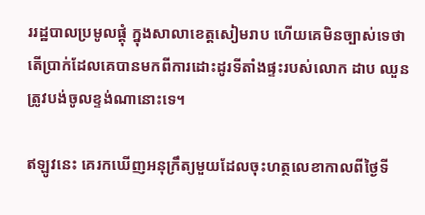ររដ្ឋបាលប្រមូលផ្តុំ ក្នុងសាលាខេត្តសៀមរាប ហើយគេមិនច្បាស់ទេថាតើប្រាក់ដែលគេបានមកពីការដោះដូរទីតាំងផ្ទះរបស់លោក ដាប ឈួន ត្រូវបង់ចូលខ្ទង់ណានោះទេ។

ឥឡូវនេះ គេរកឃើញអនុក្រឹត្យមួយដែលចុះហត្ថលេខាកាលពីថ្ងៃទី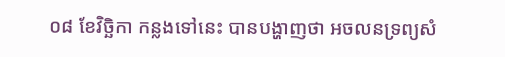០៨ ខែវិច្ឆិកា កន្លងទៅនេះ បានបង្ហាញថា អចលនទ្រព្យសំ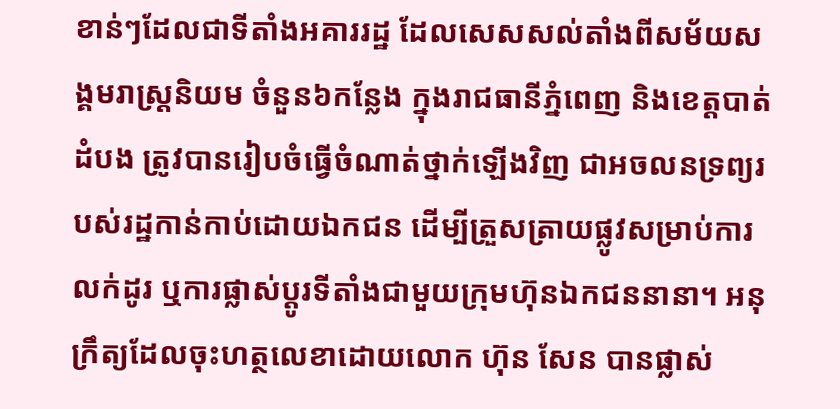ខាន់ៗដែលជាទីតាំងអគាររដ្ឋ ដែលសេសសល់តាំងពីសម័យសង្គមរាស្ត្រនិយម ចំនួន៦កន្លែង ក្នុងរាជធានីភ្នំពេញ និងខេត្តបាត់ដំបង ត្រូវបានរៀបចំធ្វើចំណាត់ថ្នាក់ឡើងវិញ ជាអចលនទ្រព្យរបស់រដ្ឋកាន់កាប់ដោយឯកជន ដើម្បីត្រួសត្រាយផ្លូវសម្រាប់ការលក់ដូរ ឬការផ្លាស់ប្តូរទីតាំងជាមួយក្រុមហ៊ុនឯកជននានា។ អនុក្រឹត្យដែលចុះហត្ថលេខាដោយលោក ហ៊ុន សែន បានផ្លាស់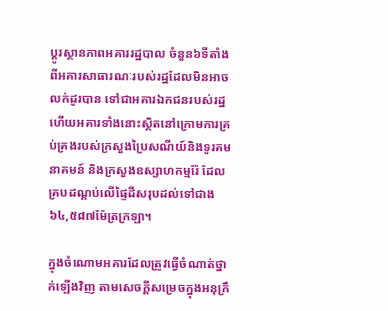ប្តូរស្ថានភាពអគាររដ្ឋបាល ចំនួន៦ទីតាំងពីអគារសាធារណៈរបស់រដ្ឋដែលមិនអាចលក់ដូរបាន ទៅជាអគារឯកជនរបស់រដ្ឋ ហើយអគារទាំងនោះស្ថិតនៅក្រោមការគ្រប់គ្រងរបស់ក្រសួងប្រៃសណីយ៍និងទូរគមនាគមន៍ និងក្រសួងឧស្សាហកម្មរ៉ែ ដែលគ្របដណ្តប់លើផ្ទៃដីសរុបដល់ទៅជាង៦៤,៥៨៧ម៉ែត្រក្រឡា។

ក្នុងចំណោមអគារដែលត្រូវធ្វើចំណាត់ថ្នាក់ឡើងវិញ តាមសេចក្តីសម្រេចក្នុងអនុក្រឹ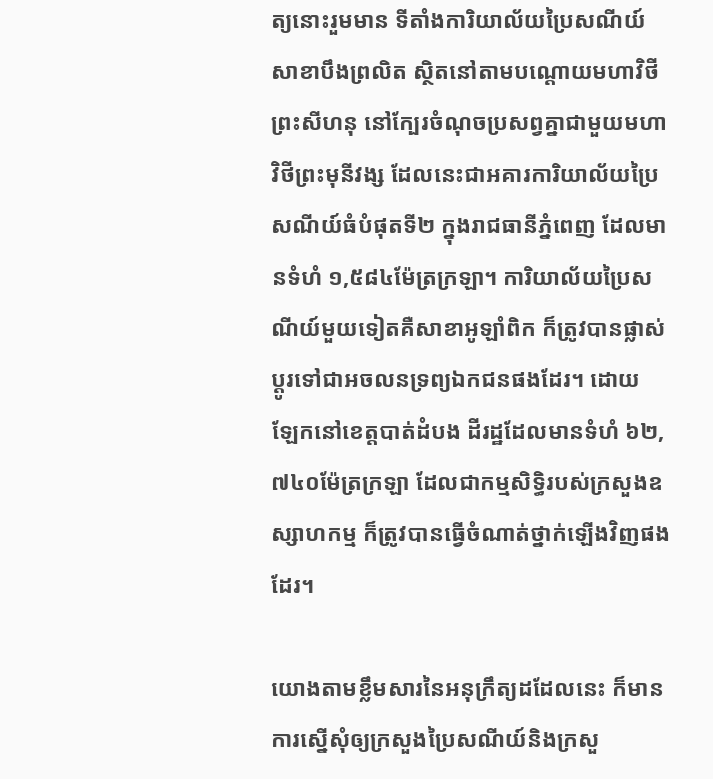ត្យនោះរួមមាន ទីតាំងការិយាល័យប្រៃសណីយ៍ សាខាបឹងព្រលិត ស្ថិតនៅតាមបណ្តោយមហាវិថីព្រះសីហនុ នៅក្បែរចំណុចប្រសព្វគ្នាជាមួយមហាវិថីព្រះមុនីវង្ស ដែលនេះជាអគារការិយាល័យប្រៃសណីយ៍ធំបំផុតទី២ ក្នុងរាជធានីភ្នំពេញ ដែលមានទំហំ ១,៥៨៤ម៉ែត្រក្រឡា។ ការិយាល័យប្រៃសណីយ៍មួយទៀតគឺសាខាអូឡាំពិក ក៏ត្រូវបានផ្លាស់ប្តូរទៅជាអចលនទ្រព្យឯកជនផងដែរ។ ដោយ ឡែកនៅខេត្តបាត់ដំបង ដីរដ្ឋដែលមានទំហំ ៦២,៧៤០ម៉ែត្រក្រឡា ដែលជាកម្មសិទ្ធិរបស់ក្រសួងឧស្សាហកម្ម ក៏ត្រូវបានធ្វើចំណាត់ថ្នាក់ឡើងវិញផងដែរ។

យោងតាមខ្លឹមសារនៃអនុក្រឹត្យដដែលនេះ ក៏មានការស្នើសុំឲ្យក្រសួងប្រៃសណីយ៍និងក្រសួ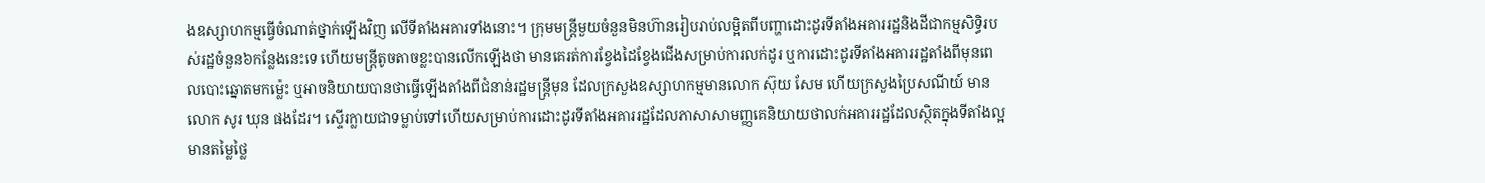ងឧស្សាហកម្មធ្វើចំណាត់ថ្នាក់ឡើងវិញ លើទីតាំងអគារទាំងនោះ។ ក្រុមមន្ត្រីមួយចំនួនមិនហ៊ានរៀបរាប់លម្អិតពីបញ្ហាដោះដូរទីតាំងអគាររដ្ឋនិងដីជាកម្មសិទ្ធិរបស់រដ្ឋចំនួន៦កន្លែងនេះទេ ហើយមន្ត្រីតូចតាចខ្លះបានលើកឡើងថា មានគេរត់ការខ្វែងដៃខ្វែងជើងសម្រាប់ការលក់ដូរ ឬការដោះដូរទីតាំងអគាររដ្ឋតាំងពីមុនពេលបោះឆ្នោតមកម្ល៉េះ ឬអាចនិយាយបានថាធ្វើឡើងតាំងពីជំនាន់រដ្ឋមន្ត្រីមុន ដែលក្រសួងឧស្សាហកម្មមានលោក ស៊ុយ សែម ហើយក្រសួងប្រៃសណីយ៍ មានលោក សូរ ឃុន ផងដែរ។ ស្ទើរក្លាយជាទម្លាប់ទៅហើយសម្រាប់ការដោះដូរទីតាំងអគាររដ្ឋដែលភាសាសាមញ្ញគេនិយាយថាលក់អគាររដ្ឋដែលស្ថិតក្នុងទីតាំងល្អមានតម្លៃថ្លៃ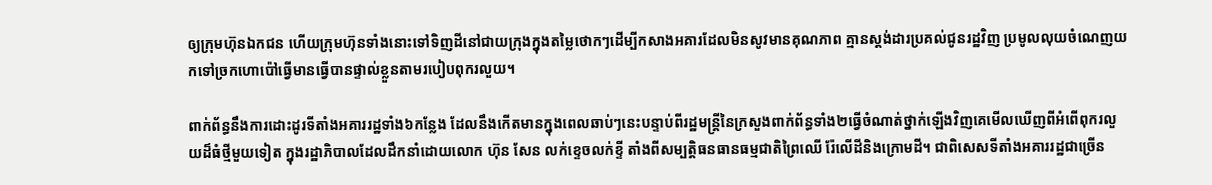ឲ្យក្រុមហ៊ុនឯកជន ហើយក្រុមហ៊ុនទាំងនោះទៅទិញដីនៅជាយក្រុងក្នុងតម្លៃថោកៗដើម្បីកសាងអគារដែលមិនសូវមានគុណភាព គ្មានស្តង់ដារប្រគល់ជូនរដ្ឋវិញ ប្រមូលលុយចំណេញយកទៅច្រកហោប៉ៅធ្វើមានធ្វើបានផ្ទាល់ខ្លួនតាមរបៀបពុករលួយ។

ពាក់ព័ន្ធនឹងការដោះដូរទីតាំងអគាររដ្ឋទាំង៦កន្លែង ដែលនឹងកើតមានក្នុងពេលឆាប់ៗនេះបន្ទាប់ពីរដ្ឋមន្ត្រីនៃក្រសួងពាក់ព័ន្ធទាំង២ធ្វើចំណាត់ថ្នាក់ឡើងវិញគេមើលឃើញពីអំពើពុករលួយដ៏ធំថ្មីមួយទៀត ក្នុងរដ្ឋាភិបាលដែលដឹកនាំដោយលោក ហ៊ុន សែន លក់ខ្ទេចលក់ខ្ទី តាំងពីសម្បត្តិធនធានធម្មជាតិព្រៃឈើ រ៉ែលើដីនិងក្រោមដី។ ជាពិសេសទីតាំងអគាររដ្ឋជាច្រើន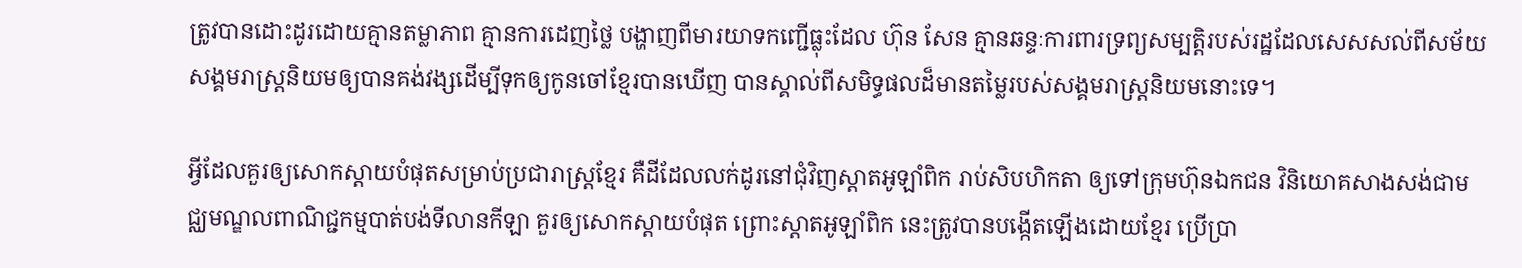ត្រូវបានដោះដូរដោយគ្មានតម្លាភាព គ្មានការដេញថ្លៃ បង្ហាញពីមារយាទកញ្ជើធ្លុះដែល ហ៊ុន សែន គ្មានឆន្ទៈការពារទ្រព្យសម្បត្តិរបស់រដ្ឋដែលសេសសល់ពីសម័យសង្គមរាស្ត្រនិយមឲ្យបានគង់វង្សដើម្បីទុកឲ្យកូនចៅខ្មែរបានឃើញ បានស្គាល់ពីសមិទ្ធផលដ៏មានតម្លៃរបស់សង្គមរាស្ត្រនិយមនោះទេ។

អ្វីដែលគួរឲ្យសោកស្តាយបំផុតសម្រាប់ប្រជារាស្ត្រខ្មែរ គឺដីដែលលក់ដូរនៅជុំវិញស្តាតអូឡាំពិក រាប់សិបហិកតា ឲ្យទៅក្រុមហ៊ុនឯកជន វិនិយោគសាងសង់ជាមជ្ឈមណ្ឌលពាណិជ្ជកម្មបាត់បង់ទីលានកីឡា គួរឲ្យសោកស្តាយបំផុត ព្រោះស្តាតអូឡាំពិក នេះត្រូវបានបង្កើតឡើងដោយខ្មែរ ប្រើប្រា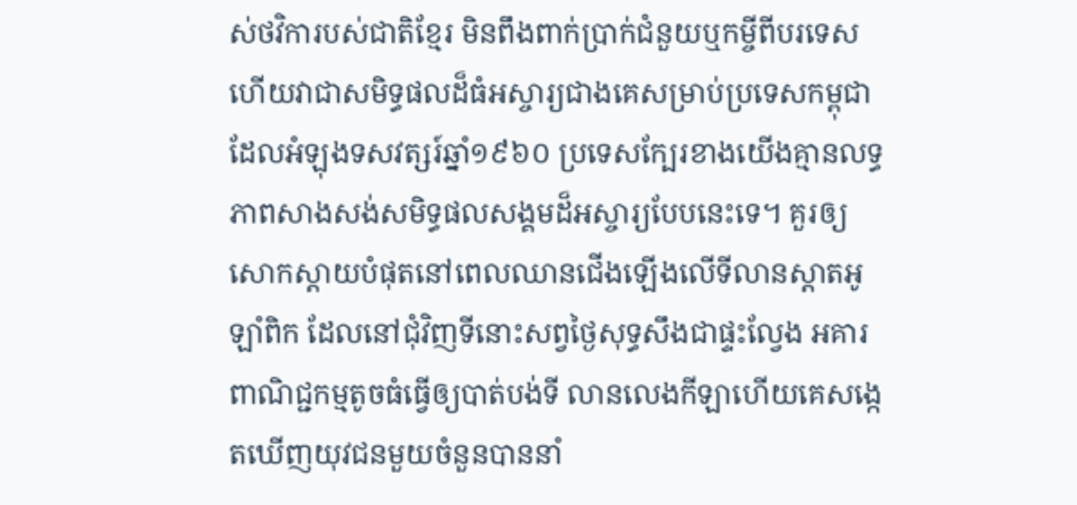ស់ថវិការបស់ជាតិខ្មែរ មិនពឹងពាក់ប្រាក់ជំនួយឬកម្ចីពីបរទេស ហើយវាជាសមិទ្ធផលដ៏ធំអស្ចារ្យជាងគេសម្រាប់ប្រទេសកម្ពុជា ដែលអំឡុងទសវត្សរ៍ឆ្នាំ១៩៦០ ប្រទេសក្បែរខាងយើងគ្មានលទ្ធភាពសាងសង់សមិទ្ធផលសង្គមដ៏អស្ចារ្យបែបនេះទេ។ គួរឲ្យសោកស្តាយបំផុតនៅពេលឈានជើងឡើងលើទីលានស្តាតអូឡាំពិក ដែលនៅជុំវិញទីនោះសព្វថ្ងៃសុទ្ធសឹងជាផ្ទះល្វែង អគារពាណិជ្ជកម្មតូចធំធ្វើឲ្យបាត់បង់ទី លានលេងកីឡាហើយគេសង្កេតឃើញយុវជនមួយចំនួនបាននាំ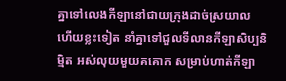គ្នាទៅលេងកីឡានៅជាយក្រុងដាច់ស្រយាល ហើយខ្លះទៀត នាំគ្នាទៅជួលទីលានកីឡាសិប្បនិម្មិត អស់លុយមួយគគោក សម្រាប់ហាត់កីឡា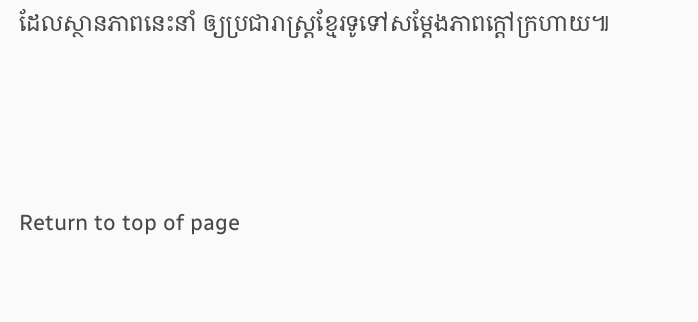ដែលស្ថានភាពនេះនាំ ឲ្យប្រជារាស្ត្រខ្មែរទូទៅសម្តែងភាពក្តៅក្រហាយ៕



Return to top of page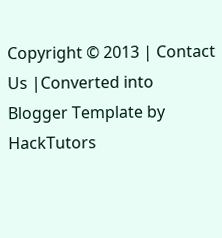Copyright © 2013 | Contact Us |Converted into Blogger Template by HackTutors